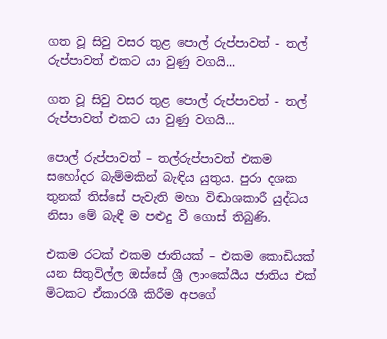ගත වූ සිවු වසර තුළ පොල් රුප්පාවත් - තල් රුප්පාවත් එකට යා වුණු වගයි...

ගත වූ සිවු වසර තුළ පොල් රුප්පාවත් - තල් රුප්පාවත් එකට යා වුණු වගයි...

පොල් රුප්පාවත් – තල්රුප්පාවත් එකම සහෝදර බැම්මකින් බැඳිය යුතුය. පුරා දශක තුනක් තිස්සේ පැවැති මහා විඬාශකාරී යුද්ධය නිසා මේ බැඳී ම පළුදු වී ගොස් තිබුණි.

එකම රටක් එකම ජාතියක් – එකම කොඩියක් යන සිතුවිල්ල ඔස්සේ ශ්‍රී ලාංකේයීය ජාතිය එක් මිටකට ඒකාරශී කිරීම අපගේ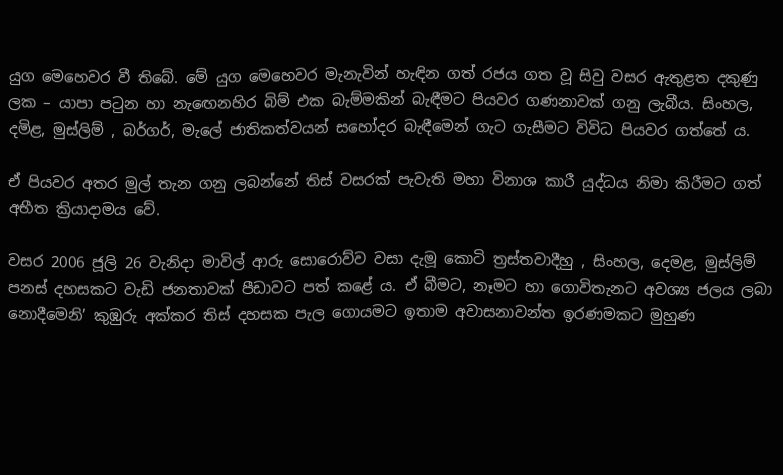යුග මෙහෙවර වී තිබේ. මේ යුග මෙහෙවර මැනැවින් හැඳින ගත් රජය ගත වූ සිවු වසර ඇතුළත දකුණු ලක – යාපා පටුන හා නැඟෙනහිර බිම් එක බැම්මකින් බැඳීමට පියවර ගණනාවක් ගනු ලැබීය. සිංහල, දමිළ, මුස්ලිම් , බර්ගර්, මැලේ ජාතිකත්වයන් සහෝදර බැඳීමෙන් ගැට ගැසීමට විවිධ පියවර ගත්තේ ය.

ඒ පියවර අතර මුල් තැන ගනු ලබන්නේ තිස් වසරක් පැවැති මහා විනාශ කාරී යුද්ධය නිමා කිරීමට ගත් අභීත ක්‍රියාදාමය වේ.

වසර 2006 ජූලි 26 වැනිදා මාවිල් ආරු සොරොව්ව වසා දැමූ කොටි ත්‍රස්තවාදීහු , සිංහල, දෙමළ, මුස්ලිම් පනස් දහසකට වැඩි ජනතාවක් පීඩාවට පත් කළේ ය. ඒ බීමට, නෑමට හා ගොවිතැනට අවශ්‍ය ජලය ලබා නොදීමෙනි’ කුඹුරු අක්කර තිස් දහසක පැල ගොයමට ඉතාම අවාසනාවන්ත ඉරණමකට මුහුණ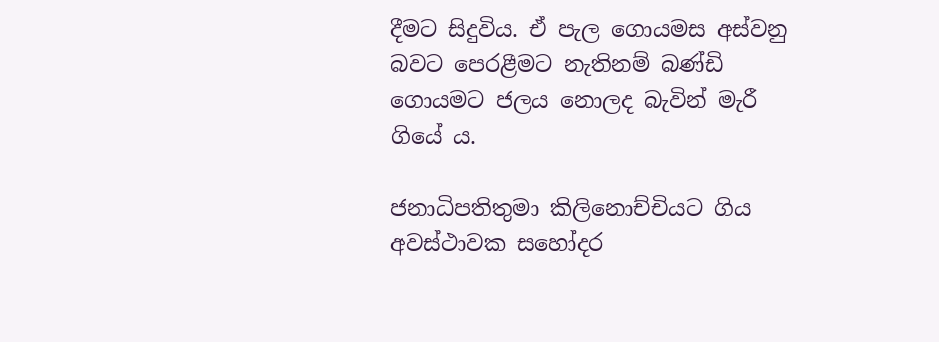දීමට සිදුවිය. ඒ පැල ගොයමස අස්වනු බවට පෙරළීමට නැතිනම් බණ්ඩි ගොයමට ජලය නොලද බැවින් මැරී ගියේ ය.

ජනාධිපතිතුමා කිලිනොච්චියට ගිය අවස්ථාවක සහෝදර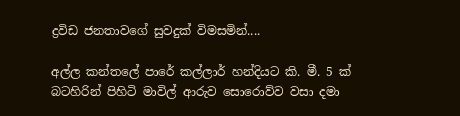ද්‍රවිඩ ජනතාවගේ සුවදුක් විමසමින්....

අල්ල කන්තලේ පාරේ කල්ලාර් හන්දියට කි. මී. 5 ක් බටහිරින් පිහිටි මාවිල් ආරුව සොරොව්ව වසා දමා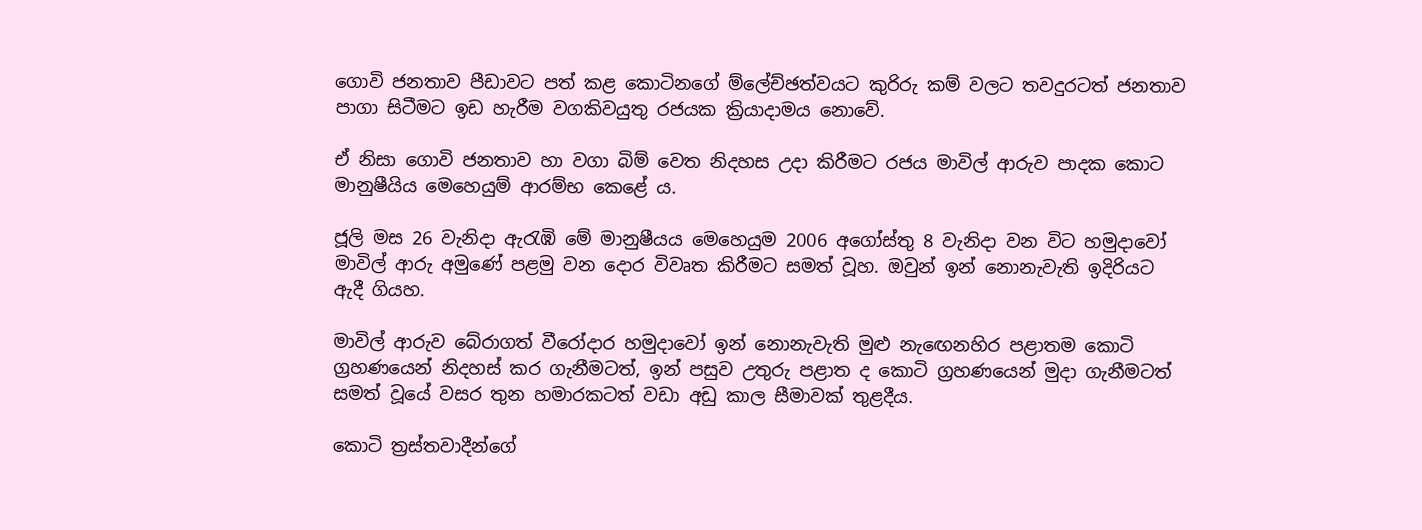ගොවි ජනතාව පීඩාවට පත් කළ කොටිනගේ ම්ලේච්ඡත්වයට කුරිරු කම් වලට තවදුරටත් ජනතාව පාගා සිටීමට ඉඩ හැරීම වගකිවයුතු රජයක ක්‍රියාදාමය නොවේ.

ඒ නිසා ගොවි ජනතාව හා වගා බිම් වෙත නිදහස උදා කිරීමට රජය මාවිල් ආරුව පාදක කොට මානුෂීයිය මෙහෙයුම් ආරම්භ කෙළේ ය.

ජූලි මස 26 වැනිදා ඇරැඹි මේ මානුෂීයය මෙහෙයුම 2006 අගෝස්තු 8 වැනිදා වන විට හමුදාවෝ මාවිල් ආරු අමුණේ පළමු වන දොර විවෘත කිරීමට සමත් වූහ. ඔවුන් ඉන් නොනැවැති ඉදිරියට ඇදී ගියහ.

මාවිල් ආරුව බේරාගත් වීරෝදාර හමුදාවෝ ඉන් නොනැවැති මුළු නැඟෙනහිර පළාතම කොටි ග්‍රහණයෙන් නිදහස් කර ගැනීමටත්, ඉන් පසුව උතුරු පළාත ද කොටි ග්‍රහණයෙන් මුදා ගැනීමටත් සමත් වූයේ වසර තුන හමාරකටත් වඩා අඩු කාල සීමාවක් තුළදීය.

කොටි ත්‍රස්තවාදීන්ගේ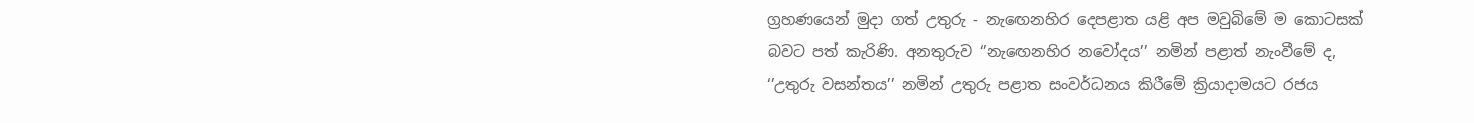ග්‍රහණයෙන් මුදා ගත් උතුරු - නැඟෙනහිර දෙපළාත යළි අප මවුබිමේ ම කොටසක් බවට පත් කැරිණි. අනතුරුව ‘’නැඟෙනහිර නවෝදය’’ නමින් පළාත් නැංවීමේ ද, ‘’උතුරු වසන්තය’’ නමින් උතුරු පළාත සංවර්ධනය කිරීමේ ක්‍රියාදාමයට රජය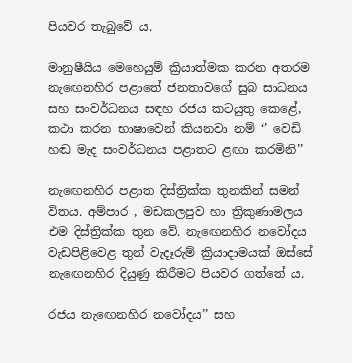පියවර තැබුවේ ය.

මානුෂීයිය මෙහෙයුම් ක්‍රියාත්මක කරන අතරම නැඟෙනහිර පළාතේ ජනතාවගේ සුබ සාධනය සහ සංවර්ධනය සඳහ රජය කටයුතු කෙළේ, කථා කරන භාෂාවෙන් කියනවා නම් ‘’ වෙඩි හඬ මැද සංවර්ධනය පළාතට ළඟා කරමිනි’’

නැඟෙනහිර පළාත දිස්ත්‍රික්ක තුනකින් සමන් විතය. අම්පාර , මඩකලපුව හා ත්‍රිකුණාමලය එම දිස්ත්‍රික්ක තුන වේ. නැඟෙනහිර නවෝදය වැඩපිළිවෙළ තුන් වැදෑරුම් ක්‍රියාදාමයක් ඔස්සේ නැඟෙනහිර දියුණු කිරීමට පියවර ගත්තේ ය.

රජය නැඟෙනහිර නවෝදය’’ සහ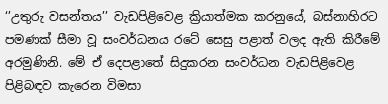‘’උතුරු වසන්තය’’ වැඩපිළිවෙළ ක්‍රියාත්මක කරනුයේ, බස්නාහිරට පමණක් සීමා වූ සංවර්ධනය රටේ සෙසු පළාත් වලද ඇති කිරීමේ අරමුණිනි. මේ ඒ දෙපළාතේ සිදුකරන සංවර්ධන වැඩපිළිවෙළ පිළිබඳව කැරෙන විමසා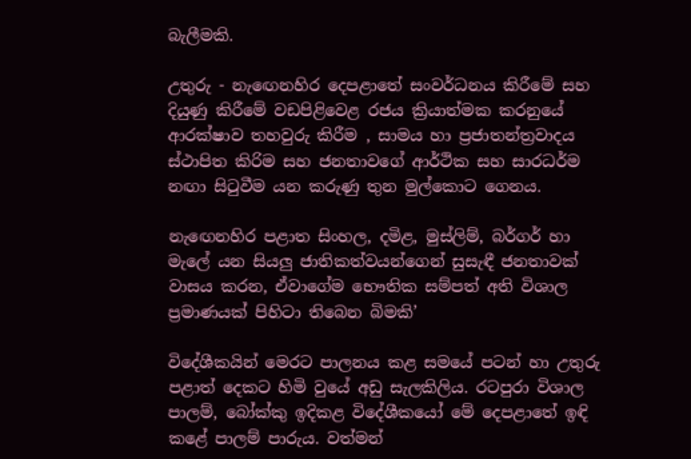බැලීමකි.

උතුරු - නැඟෙනහිර දෙපළාතේ සංවර්ධනය කිරීමේ සහ දියුණු කිරීමේ වඩපිළිවෙළ රජය ක්‍රියාත්මක කරනුයේ ආරක්ෂාව තහවුරු කිරීම , සාමය හා ප්‍රජාතන්ත්‍රවාදය ස්ථාපිත කිරිම සහ ජනතාවගේ ආර්ථික සහ සාරධර්ම නඟා සිටුවීම යන කරුණු තුන මුල්කොට ගෙනය.

නැඟෙනහිර පළාත සිංහල, දමිළ, මුස්ලිම්, බර්ගර් හා මැලේ යන සියලු ජාතිකත්වයන්ගෙන් සුසැඳී ජනතාවක් වාසය කරන, ඒවාගේම භෞතික සම්පත් අති විශාල ප්‍රමාණයක් පිහිටා තිබෙන බිමකි’

විදේශීකයින් මෙරට පාලනය කළ සමයේ පටන් හා උතුරු පළාත් දෙකට හිමි වුයේ අඩු සැලකිලිය. රටපුරා විශාල පාලම්, බෝක්කු ඉදිකළ විදේශීකයෝ මේ දෙපළාතේ ඉඳි කළේ පාලම් පාරුය. වත්මන්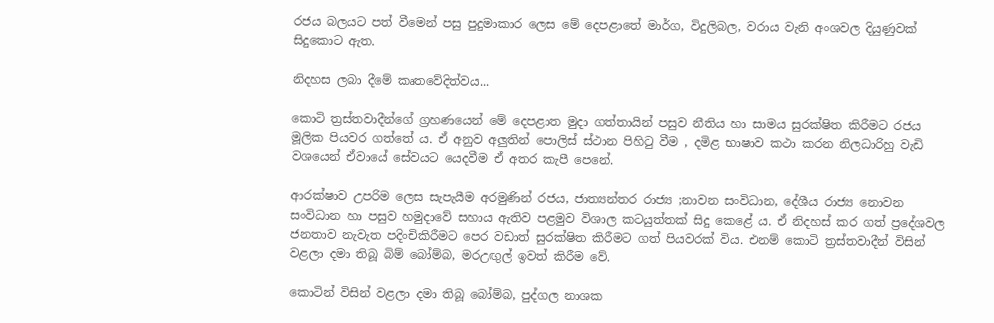රජය බලයට පත් වීමෙන් පසු පුදුමාකාර ලෙස මේ දෙපළාතේ මාර්ග, විදුලිබල, වරාය වැනි අංශවල දියුණුවක් සිදුකොට ඇත.

නිදහස ලබා දීමේ කෘතවේදිත්වය...

කොටි ත්‍රස්තවාදීන්ගේ ග්‍රහණයෙන් මේ දෙපළාත මුදා ගත්තායින් පසුව නීතිය හා සාමය සුරක්ෂිත කිරීමට රජය මූලික පියවර ගත්තේ ය. ඒ අනුව අලුතින් පොලිස් ස්ථාන පිහිටු වීම , දමිළ භාෂාව කථා කරන නිලධාරිහු වැඩි වශයෙන් ඒවායේ සේවයට යෙදවීම ඒ අතර කැපී පෙනේ.

ආරක්ෂාව උපරිම ලෙස සැපැයීම අරමුණින් රජය, ජාත්‍යන්තර රාජ්‍ය ;නාවන සංවිධාන, දේශීය රාජ්‍ය නොවන සංවිධාන හා පසුව හමුදාවේ සහාය ඇතිව පළමුව විශාල කටයුත්තක් සිදු කෙළේ ය. ඒ නිදහස් කර ගත් ප්‍රදේශවල ජනතාව නැවැත පදිංචිකිරීමට පෙර වඩාත් සුරක්ෂිත කිරීමට ගත් පියවරක් විය. එනම් කොටි ත්‍රස්තවාදීන් විසින් වළලා දමා තිබූ බිම් බෝම්බ, මරඋඟුල් ඉවත් කිරීම වේ.

කොටින් විසින් වළලා දමා තිබූ බෝම්බ, පුද්ගල නාශක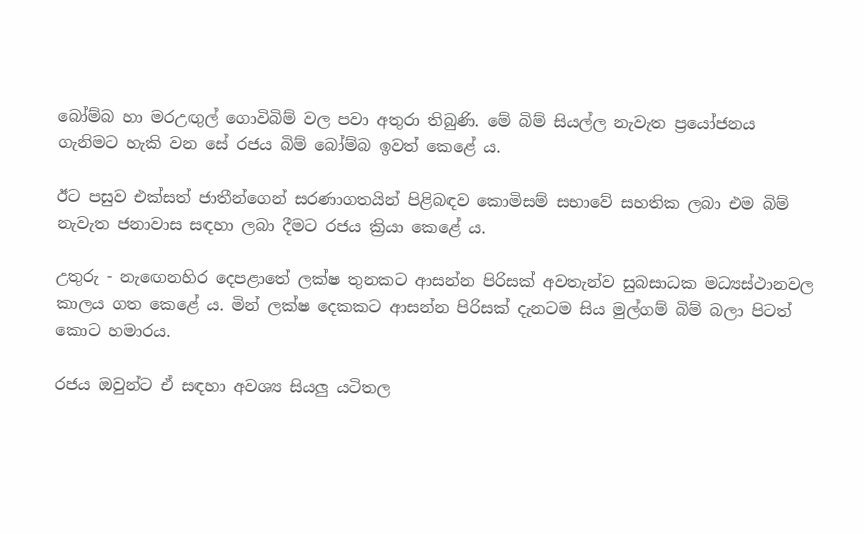බෝම්බ හා මරඋඟුල් ගොවිබිම් වල පවා අතුරා තිබුණි. මේ බිම් සියල්ල නැවැත ප්‍රයෝජනය ගැනිමට හැකි වන සේ රජය බිම් බෝම්බ ඉවත් කෙළේ ය.

ඊට පසුව එක්සත් ජාතීන්ගෙන් සරණාගතයින් පිළිබඳව කොමිසම් සභාවේ සහතික ලබා එම බිම් නැවැත ජනාවාස සඳහා ලබා දීමට රජය ක්‍රියා කෙළේ ය.

උතුරු - නැඟෙනහිර දෙපළාතේ ලක්ෂ තුනකට ආසන්න පිරිසක් අවතැන්ව සුබසාධක මධ්‍යස්ථානවල කාලය ගත කෙළේ ය. මින් ලක්ෂ දෙකකට ආසන්න පිරිසක් දැනටම සිය මුල්ගම් බිම් බලා පිටත් කොට හමාරය.

රජය ඔවුන්ට ඒ සඳහා අවශ්‍ය සියලු යටිතල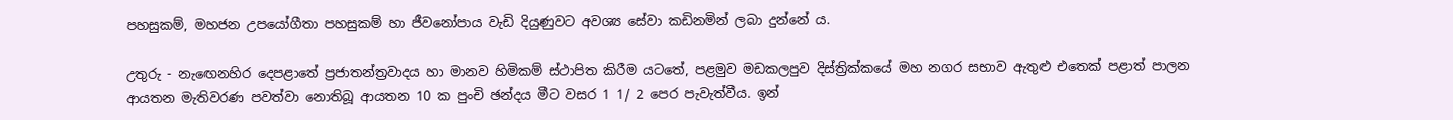පහසුකම්, මහජන උපයෝගීතා පහසුකම් හා ජීවනෝපාය වැඩි දියුණුවට අවශ්‍ය සේවා කඩිනමින් ලබා දුන්නේ ය.

උතුරු - නැඟෙනහිර දෙපළාතේ ප්‍රජාතන්ත්‍රවාදය හා මානව හිමිකම් ස්ථාපිත කිරීම යටතේ, පළමුව මඩකලපුව දිස්ත්‍රික්කයේ මහ නගර සභාව ඇතුළු එතෙක් පළාත් පාලන ආයතන මැතිවරණ පවත්වා නොතිබූ ආයතන 10 ක පුංචි ඡන්දය මීට වසර 1 1/ 2 පෙර පැවැත්වීය. ඉන්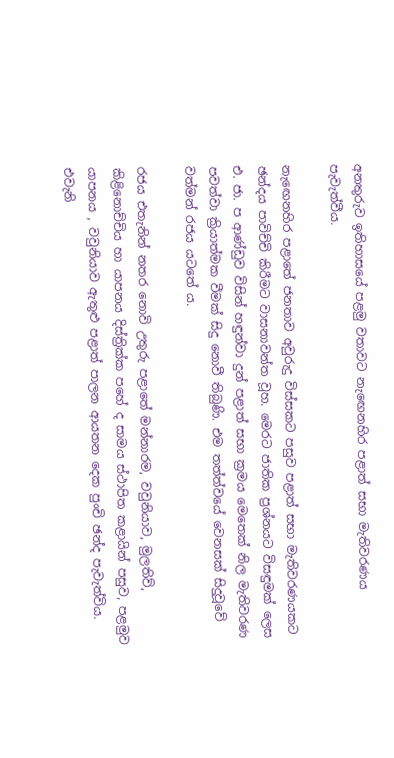අනතුරුව ඉතිහාසයේ පළමු වතාවට නැඟෙනහිර පළාත් සභා මැතිවරණය පැවැත්වීය.

නැඟෙනහිර පළාතේ ජනතාව අවුරුදු විස්සකට පසුව පළාත් සභා මැතිවරණයකට ඡන්දය පාවිච්චි කිරීමට වාසනාවන්ත වූහ. මෙරට ජාතික ප්‍රශ්නයට විසඳුමක් ලෙස එ. ජා. ප ආණ්ඩුව විසින් හඳුන්වා දුන් පළාත් සභා ක්‍රමය මෙතෙක් නිල මැතිවරණ පවත්වා ක්‍රියාත්මක වීමක් සිදු නොවී තිබුණි. එම තත්ත්වයේ වෙනසක් සිදුවූවේ වත්මන් රජය යටතේ ය.

රජය එතැනින් නතර නොවි උතුරු පළාතේ මන්නාරම, වවුනියාව, මුලතිව්, කිළිනොච්චිය හා යාපනය දිස්ත්‍රික්ක පහේ ද සාමය ස්ථාපිත කළායින් පසුව, පළමුව යාපනය , වවුනියාව ඇතුළු පළාත් පාලන ආයතන දෙක පුංචි ඡන්ද පැවැත්විය. එවැනි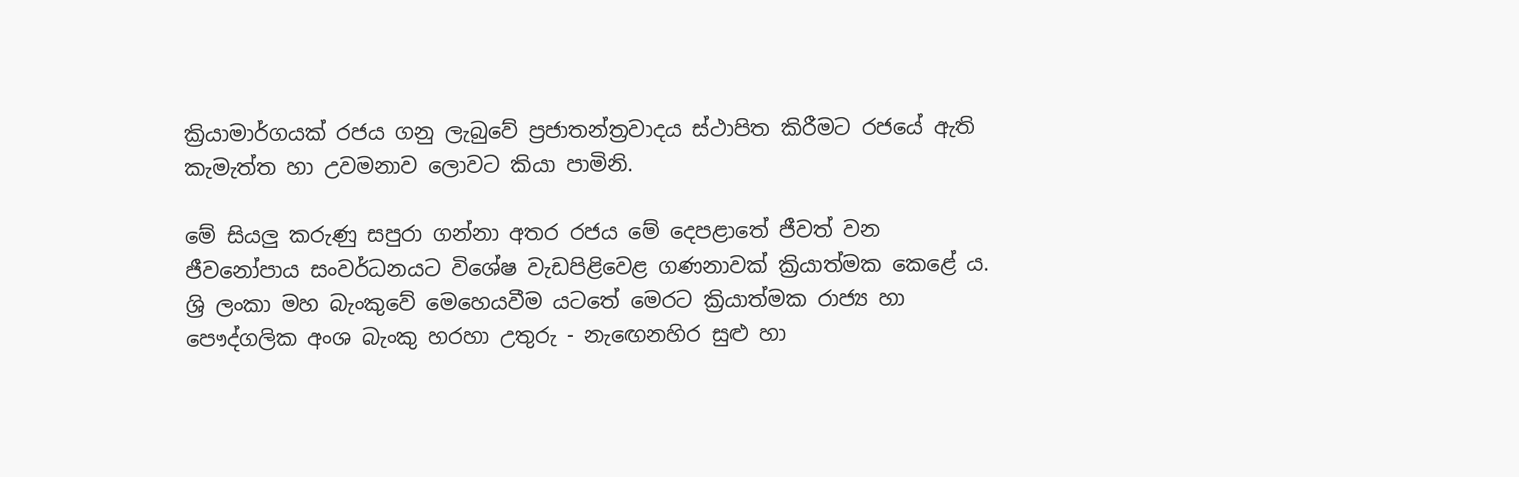ක්‍රියාමාර්ගයක් රජය ගනු ලැබුවේ ප්‍රජාතන්ත්‍රවාදය ස්ථාපිත කිරීමට රජයේ ඇති කැමැත්ත හා උවමනාව ලොවට කියා පාමිනි.

මේ සියලු කරුණු සපුරා ගන්නා අතර රජය මේ දෙපළාතේ ජීවත් වන ජීවනෝපාය සංවර්ධනයට විශේෂ වැඩපිළිවෙළ ගණනාවක් ක්‍රියාත්මක කෙළේ ය. ශ්‍රි ලංකා මහ බැංකුවේ මෙහෙයවීම යටතේ මෙරට ක්‍රියාත්මක රාජ්‍ය හා පෞද්ගලික අංශ බැංකු හරහා උතුරු - නැඟෙනහිර සුළු හා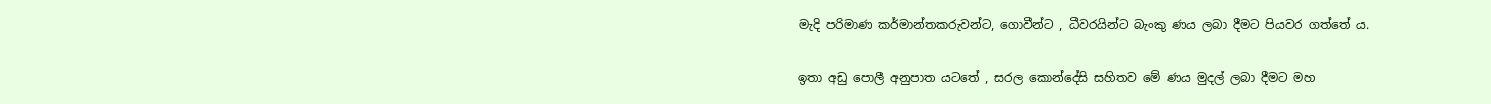මැදි පරිමාණ කර්මාන්තකරුවන්ට, ගොවීන්ට , ධීවරයින්ට බැංකු ණය ලබා දීමට පියවර ගත්තේ ය.

ඉතා අඩු පොලී අනුපාත යටතේ , සරල කොන්දේසි සහිතව මේ ණය මුදල් ලබා දීමට මහ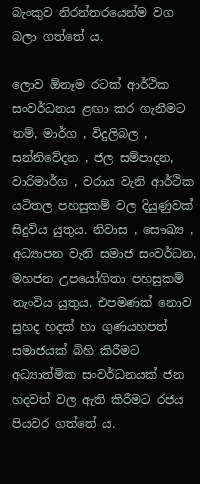බැංකුව නිරන්තරයෙන්ම වග බලා ගත්තේ ය.

ලොව ඕනෑම රටක් ආර්ථික සංවර්ධනය ළඟා කර ගැනීමට නම්, මාර්ග , විදුලිබල , සන්නිවේදන , ජල සම්පාදන, වාරිමාර්ග , වරාය වැනි ආර්ථික යටිතල පහසුකම් වල දියුණුවක් සිදුවිය යුතුය. නිවාස , සෞඛ්‍ය , අධ්‍යාපන වැනි සමාජ සංවර්ධන, මහජන උපයෝගිතා පහසුකම් නැංවිය යුතුය. එපමණක් නොව සුහද හදක් හා ගුණයහපත් සමාජයක් බිහි කිරීමට අධ්‍යාත්මික සංවර්ධනයක් ජන හදවත් වල ඇති කිරීමට රජය පියවර ගත්තේ ය.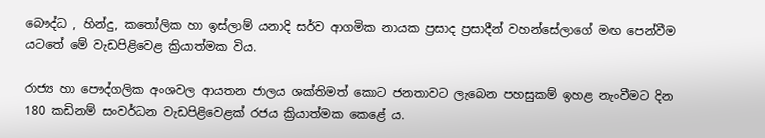බෞද්ධ , හින්දු, කතෝලික හා ඉස්ලාම් යනාදි සර්ව ආගමික නායක ප්‍රසාද ප්‍රසාදීන් වහන්සේලාගේ මඟ පෙන්වීම යටතේ මේ වැඩපිළිවෙළ ක්‍රියාත්මක විය.

රාජ්‍ය හා පෞද්ගලික අංශවල ආයතන ජාලය ශක්තිමත් කොට ජනතාවට ලැබෙන පහසුකම් ඉහළ නැංවීමට දින 180 කඩිනම් සංවර්ධන වැඩපිළිවෙළක් රජය ක්‍රියාත්මක කෙළේ ය.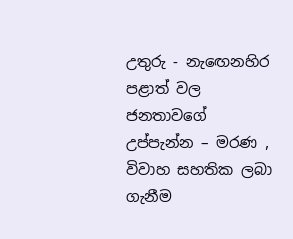උතුරු - නැඟෙනහිර පළාත් වල ජනතාවගේ උප්පැන්න – මරණ , විවාහ සහතික ලබා ගැනීම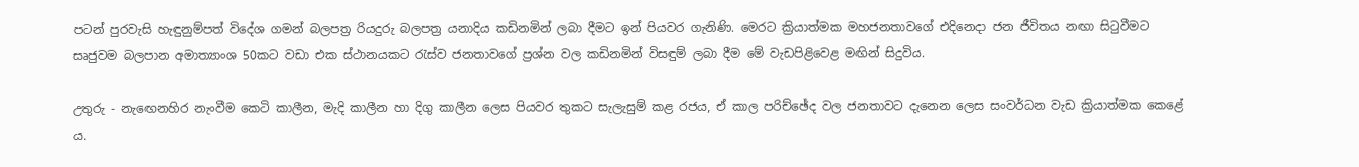පටන් පුරවැසි හැඳුනුම්පත් විදේශ ගමන් බලපත්‍ර රියදුරු බලපත්‍ර යනාදිය කඩිනමින් ලබා දීමට ඉන් පියවර ගැනිණි. මෙරට ක්‍රියාත්මක මහජනතාවගේ එදිනෙදා ජන ජීවිතය නඟා සිටුවීමට සෘජුවම බලපාන අමාත්‍යාංශ 50කට වඩා එක ස්ථානයකට රැස්ව ජනතාවගේ ප්‍රශ්න වල කඩිනමින් විසඳුම් ලබා දීම මේ වැඩපිළිවෙළ මඟින් සිදුවිය.

උතුරු - නැඟෙනහිර නැංවීම කෙටි කාලීන, මැදි කාලීන හා දිගු කාලීන ලෙස පියවර තුකට සැලැසුම් කළ රජය, ඒ කාල පරිච්ඡේද වල ජනතාවට දැනෙන ලෙස සංවර්ධන වැඩ ක්‍රියාත්මක කෙළේ ය.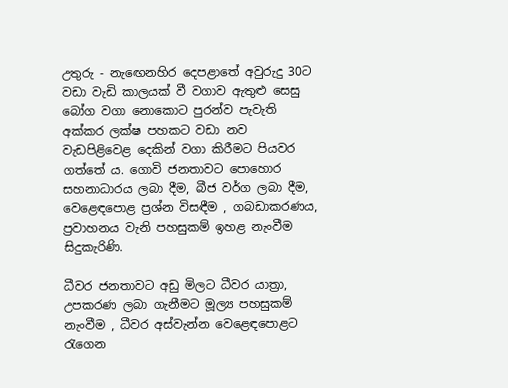උතුරු - නැඟෙනහිර දෙපළාතේ අවුරුදු 30ට වඩා වැඩි කාලයක් වී වගාව ඇතුළු සෙසු බෝග වගා නොකොට පුරන්ව පැවැති අක්කර ලක්ෂ පහකට වඩා නව වැඩපිළිවෙළ දෙකින් වගා කිරීමට පියවර ගත්තේ ය. ගොවි ජනතාවට පොහොර සහනාධාරය ලබා දීම, බීජ වර්ග ලබා දීම, වෙළෙඳපොළ ප්‍රශ්න විසඳීම , ගබඩාකරණය, ප්‍රවාහනය වැනි පහසුකම් ඉහළ නැංවීම සිදුකැරිණි.

ධීවර ජනතාවට අඩු මිලට ධීවර යාත්‍රා, උපකරණ ලබා ගැනීමට මූල්‍ය පහසුකම් නැංවීම , ධීවර අස්වැන්න වෙළෙඳපොළට රැගෙන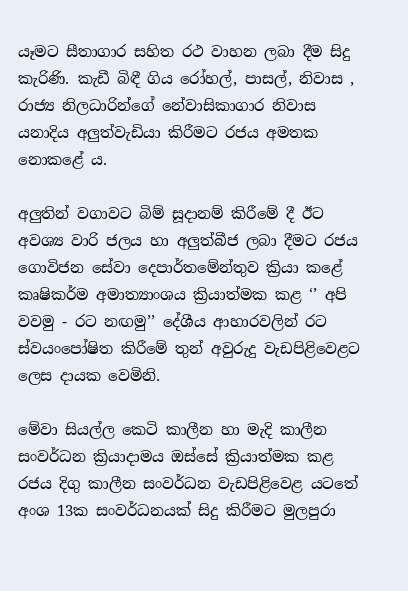යෑමට සීතාගාර සහිත රථ වාහන ලබා දීම සිදු කැරිණි. කැඩී බිඳී ගිය රෝහල්, පාසල්, නිවාස , රාජ්‍ය නිලධාරින්ගේ නේවාසිකාගාර නිවාස යනාදිය අලුත්වැඩියා කිරීමට රජය අමතක නොකළේ ය.

අලුතින් වගාවට බිම් සූදානම් කිරීමේ දී ඊට අවශ්‍ය වාරි ජලය හා අලුත්බීජ ලබා දීමට රජය ගොවිජන සේවා දෙපාර්තමේන්තුව ක්‍රියා කළේ කෘෂිකර්ම අමාත්‍යාංශය ක්‍රියාත්මක කළ ‘’ අපි වවමු - රට නඟමු’’ දේශීය ආහාරවලින් රට ස්වයංපෝෂිත කිරීමේ තුන් අවුරුදු වැඩපිළිවෙළට ලෙස දායක වෙමිනි.

මේවා සියල්ල කෙටි කාලීන හා මැදි කාලීන සංවර්ධන ක්‍රියාදාමය ඔස්සේ ක්‍රියාත්මක කළ රජය දිගු කාලීන සංවර්ධන වැඩපිළිවෙළ යටතේ අංශ 13ක සංවර්ධනයක් සිදු කිරීමට මුලපුරා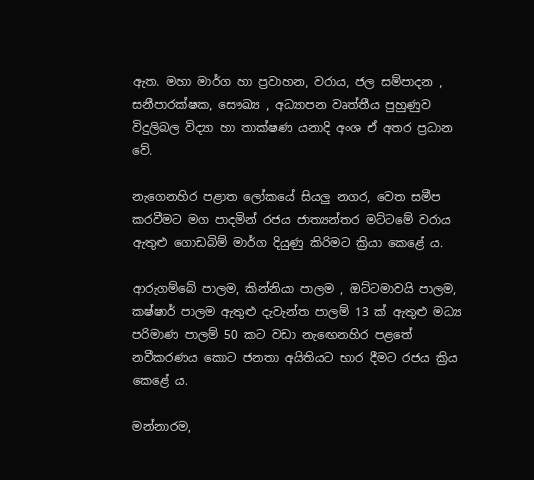ඇත. මහා මාර්ග හා ප්‍රවාහන, වරාය, ජල සම්පාදන , සනීපාරක්ෂක, සෞඛ්‍ය , අධ්‍යාපන වෘත්තීය පුහුණුව විදුලිබල විද්‍යා හා තාක්ෂණ යනාදි අංශ ඒ අතර ප්‍රධාන වේ.

නැගෙනහිර පළාත ලෝකයේ සියලු නගර, වෙත සමීප කරවීමට මග පාදමින් රජය ජාත්‍යන්තර මට්ටමේ වරාය ඇතුළු ගොඩබිම් මාර්ග දියුණු කිරිමට ක්‍රියා කෙළේ ය.

ආරුගම්බේ පාලම, කින්නියා පාලම , ඔට්ටමාවයි පාලම, කෂ්ෂාර් පාලම ඇතුළු දැවැන්ත පාලම් 13 ක් ඇතුළු මධ්‍ය පරිමාණ පාලම් 50 කට වඩා නැඟෙනහිර පළතේ නවීකරණය කොට ජනතා අයිතියට භාර දීමට රජය ක්‍රිය කෙළේ ය.

මන්නාරම,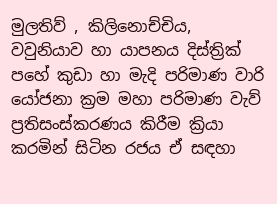මුලතිව් , කිලිනොච්චිය, වවුනියාව හා යාපනය දිස්ත්‍රික් පහේ කුඩා හා මැදි පරිමාණ වාරි යෝජනා ක්‍රම මහා පරිමාණ වැව් ප්‍රතිසංස්කරණය කිරීම ක්‍රියා කරමින් සිටින රජය ඒ සඳහා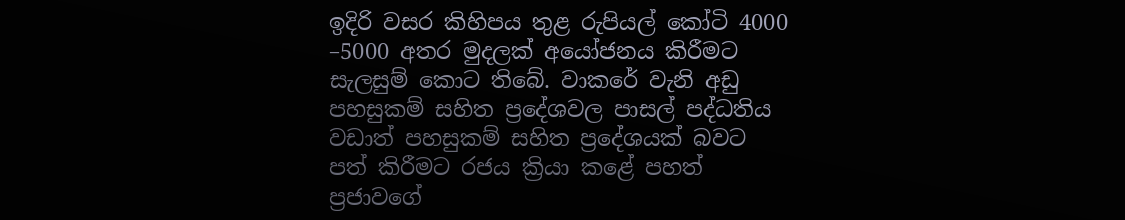ඉදිරි වසර කිහිපය තුළ රුපියල් කෝටි 4000 –5000 අතර මුදලක් අයෝජනය කිරීමට සැලසුම් කොට තිබේ. වාකරේ වැනි අඩු පහසුකම් සහිත ප්‍රදේශවල පාසල් පද්ධතිය වඩාත් පහසුකම් සහිත ප්‍රදේශයක් බවට පත් කිරීමට රජය ක්‍රියා කළේ පහත් ප්‍රජාවගේ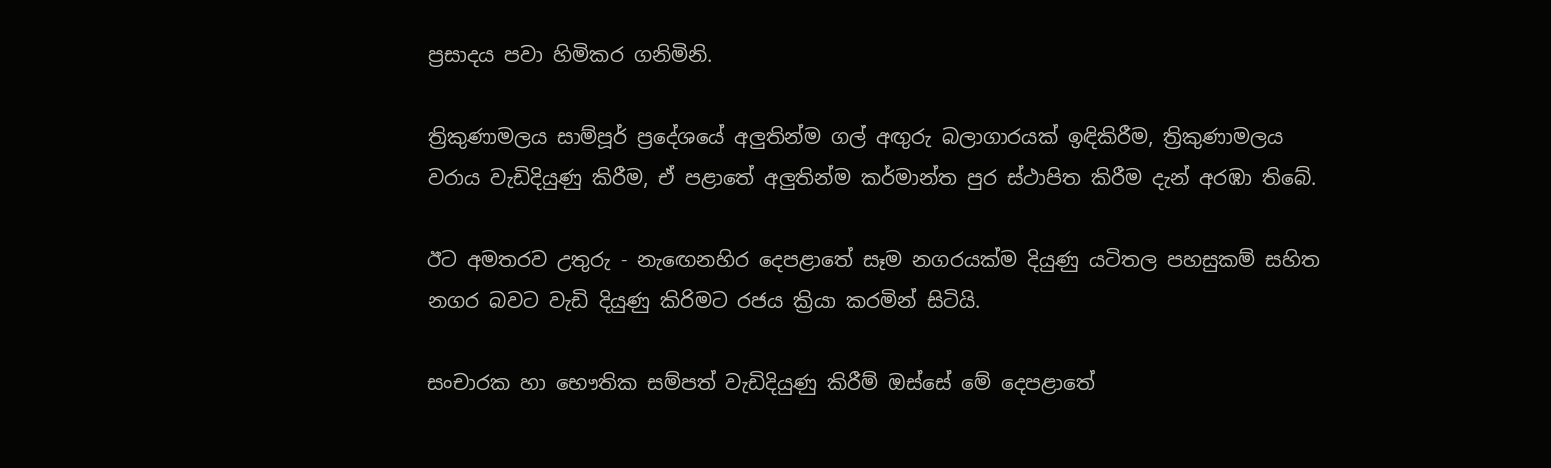ප්‍රසාදය පවා හිමිකර ගනිමිනි.

ත්‍රිකුණාමලය සාම්පූර් ප්‍රදේශයේ අලුතින්ම ගල් අඟුරු බලාගාරයක් ඉඳිකිරීම, ත්‍රිකුණාමලය වරාය වැඩිදියුණු කිරීම, ඒ පළාතේ අලුතින්ම කර්මාන්ත පුර ස්ථාපිත කිරීම දැන් අරඹා තිබේ.

ඊට අමතරව උතුරු - නැඟෙනහිර දෙපළාතේ සෑම නගරයක්ම දියුණු යටිතල පහසුකම් සහිත නගර බවට වැඩි දියුණු කිරිමට රජය ක්‍රියා කරමින් සිටියි.

සංචාරක හා භෞතික සම්පත් වැඩිදියුණු කිරීම් ඔස්සේ මේ දෙපළාතේ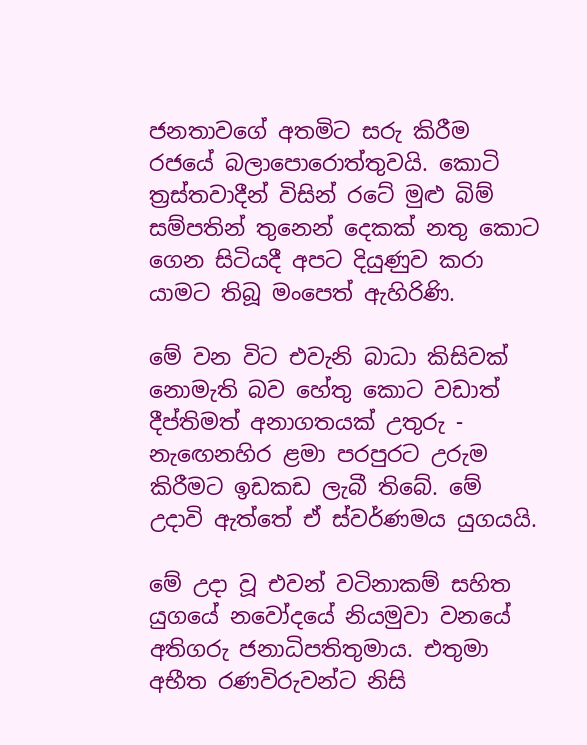ජනතාවගේ අතමිට සරු කිරීම රජයේ බලාපොරොත්තුවයි. කොටි ත්‍රස්තවාදීන් විසින් රටේ මුළු බිම් සම්පතින් තුනෙන් දෙකක් නතු කොට ගෙන සිටියදී අපට දියුණුව කරා යාමට තිබූ මංපෙත් ඇහිරිණි.

මේ වන විට එවැනි බාධා කිසිවක් නොමැති බව හේතු කොට වඩාත් දීප්තිමත් අනාගතයක් උතුරු - නැඟෙනහිර ළමා පරපුරට උරුම කිරීමට ඉඩකඩ ලැබී තිබේ. මේ උදාවි ඇත්තේ ඒ ස්වර්ණමය යුගයයි.

මේ උදා වූ එවන් වටිනාකම් සහිත යුගයේ නවෝදයේ නියමුවා වනයේ අතිගරු ජනාධිපතිතුමාය. එතුමා අභීත රණවිරුවන්ට නිසි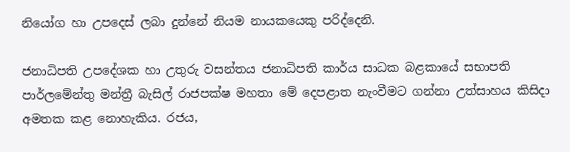නියෝග හා උපදෙස් ලබා දුන්නේ නියම නායකයෙකු පරිද්දෙනි.

ජනාධිපති උපදේශක හා උතුරු වසන්තය ජනාධිපති කාර්ය සාධක බළකායේ සභාපති පාර්ලමේන්තු මන්ත්‍රී බැසිල් රාජපක්ෂ මහතා මේ දෙපළාත නැංවීමට ගන්නා උත්සාහය කිසිදා අමතක කළ නොහැකිය. රජය,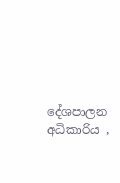දේශපාලන අධිකාරිය ,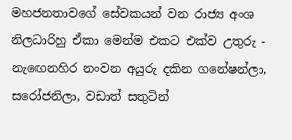මහජනතාවගේ සේවකයන් වන රාජ්‍ය අංශ නිලධාරිහු ඒකා මෙන්ම එකට එක්ව උතුරු - නැඟෙනහිර නංවන අයුරු දකින ගනේෂන්ලා, සරෝජනිලා, වඩාත් සතුටින්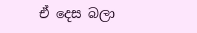ඒ දෙස බලා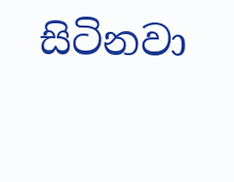සිටිනවා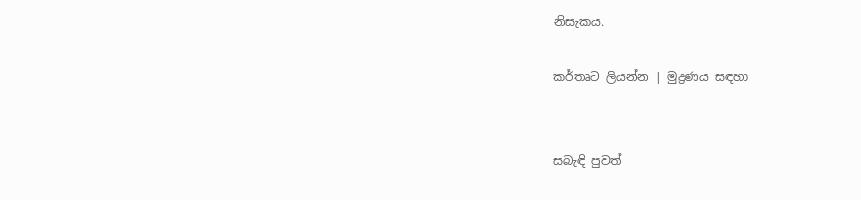නිසැකය.

කර්තෘට ලියන්න | මුද්‍රණය සඳහා


සබැඳි පුවත්